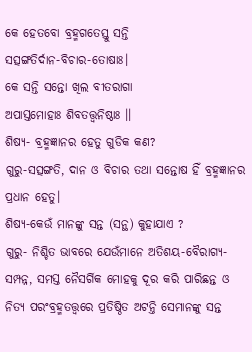କେ ହେତବୋ ବ୍ରହ୍ମଗତେସ୍ତୁ ସନ୍ତି
ସତ୍ସଙ୍ଗତିର୍ଦାନ-ବିଚାର-ତୋଷାଃ।
କେ ସନ୍ତି ସନ୍ତୋ ଖିଲ ବୀତରାଗା
ଅପାସ୍ତମୋହାଃ ଶିବତତ୍ତ୍ୱନିଷ୍ଠାଃ ।।
ଶିଷ୍ୟ- ବ୍ରହ୍ମଜ୍ଞାନର ହେତୁ ଗୁଡିକ କଣ?
ଗୁରୁ-ସତ୍ସଙ୍ଗତି, ଦାନ ଓ ବିଚାର ତଥା ସନ୍ତୋଷ ହିଁ ବ୍ରହ୍ମଜ୍ଞାନର ପ୍ରଧାନ ହେତୁ।
ଶିଷ୍ୟ-କେଉଁ ମାନଙ୍କୁ ସନ୍ତ (ସନ୍ଥ) କୁହାଯାଏ ?
ଗୁରୁ- ନିଶ୍ଚିତ ଭାବରେ ଯେଉଁମାନେ ଅତିଶୟ-ବୈରାଗ୍ୟ-ସମ୍ପନ୍ନ, ସମସ୍ତ ନୈସର୍ଗିକ ମୋହକୁ ଦୂର କରି ପାରିଛନ୍ତ ଓ ନିତ୍ୟ ପରଂବ୍ରହ୍ମତତ୍ତ୍ୱରେ ପ୍ରତିଷ୍ଠିତ ଅଟନ୍ତି ସେମାନଙ୍କୁ ସନ୍ତ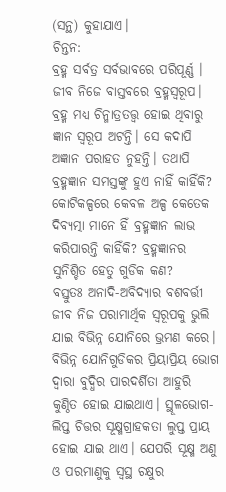(ସନ୍ଥ) କୁହାଯାଏ।
ଚିନ୍ତନ:
ବ୍ରହ୍ମ ସର୍ବତ୍ର ସର୍ବଭାବରେ ପରିପୂର୍ଣ୍ଣ । ଜୀବ ନିଜେ ବାସ୍ତବରେ ବ୍ରହ୍ମସ୍ୱରୂପ। ବ୍ରହ୍ମ ମଧ୍ୟ ଚିନ୍ମାତ୍ରତତ୍ତ୍ବ ହୋଇ ଥିବାରୁ ଜ୍ଞାନ ସ୍ୱରୂପ ଅଟନ୍ତି। ସେ କଦାପି ଅଜ୍ଞାନ ପରାହତ ନୁହନ୍ତି। ତଥାପି ବ୍ରହ୍ମଜ୍ଞାନ ସମସ୍ତଙ୍କୁ ହୁଏ ନାହିଁ କାହିଁକି? କୋଟିକଳ୍ପରେ କେବଳ ଅଳ୍ପ କେତେକ ଦିବ୍ୟତ୍ମା ମାନେ ହିଁ ବ୍ରହ୍ମଜ୍ଞାନ ଲାଭ କରିପାରନ୍ତି କାହିଁକି? ବ୍ରହ୍ମଜ୍ଞାନର ସୁନିଶ୍ଚିତ ହେତୁ ଗୁଡିକ କଣ?
ବସ୍ତୁତଃ ଅନାଦି-ଅବିଦ୍ୟାର ବଶବର୍ତ୍ତୀ ଜୀବ ନିଜ ପରାମାର୍ଥିକ ସ୍ୱରୂପକୁ ଭୁଲି ଯାଇ ବିଭିନ୍ନ ଯୋନିରେ ଭ୍ରମଣ କରେ। ବିଭିନ୍ନ ଯୋନିଗୁଡିକର ପ୍ରିୟାପ୍ରିୟ ଭୋଗ ଦ୍ୱାରା ବୁଦ୍ଧିର ପାରଦର୍ଶିତା ଆହୁରି କୁଣ୍ଠିତ ହୋଇ ଯାଇଥାଏ। ସ୍ଥୂଳଭୋଗ-ଲିପ୍ତ ଚିତ୍ତର ସୂକ୍ଷ୍ମଗ୍ରାହକତା ଲୁପ୍ତ ପ୍ରାୟ ହୋଇ ଯାଇ ଥାଏ। ଯେପରି ସୂକ୍ଷ୍ମ ଅଣୁ ଓ ପରମାଣୁକୁ ସ୍ଵସ୍ଥ ଚକ୍ଷୁର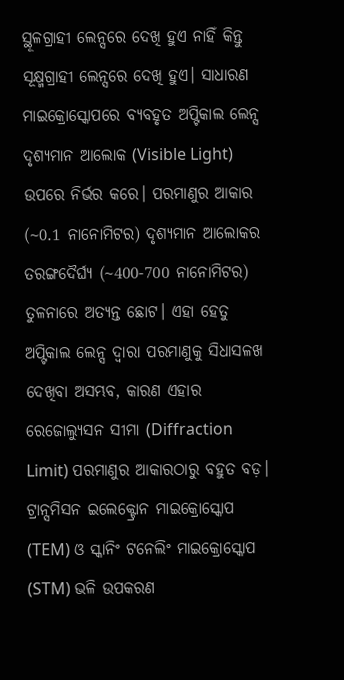ସ୍ଥୂଳଗ୍ରାହୀ ଲେନ୍ସରେ ଦେଖି ହୁଏ ନାହିଁ କିନ୍ତୁ ସୂକ୍ଷ୍ମଗ୍ରାହୀ ଲେନ୍ସରେ ଦେଖି ହୁଏ। ସାଧାରଣ ମାଇକ୍ରୋସ୍କୋପରେ ବ୍ୟବହୃତ ଅପ୍ଟିକାଲ ଲେନ୍ସ ଦୃଶ୍ୟମାନ ଆଲୋକ (Visible Light) ଉପରେ ନିର୍ଭର କରେ। ପରମାଣୁର ଆକାର (~0.1 ନାନୋମିଟର) ଦୃଶ୍ୟମାନ ଆଲୋକର ତରଙ୍ଗଦୈର୍ଘ୍ୟ (~400-700 ନାନୋମିଟର) ତୁଳନାରେ ଅତ୍ୟନ୍ତ ଛୋଟ। ଏହା ହେତୁ ଅପ୍ଟିକାଲ ଲେନ୍ସ ଦ୍ୱାରା ପରମାଣୁକୁ ସିଧାସଳଖ ଦେଖିବା ଅସମ୍ଭବ, କାରଣ ଏହାର ରେଜୋଲ୍ୟୁସନ ସୀମା (Diffraction Limit) ପରମାଣୁର ଆକାରଠାରୁ ବହୁତ ବଡ଼। ଟ୍ରାନ୍ସମିସନ ଇଲେକ୍ଟ୍ରୋନ ମାଇକ୍ରୋସ୍କୋପ (TEM) ଓ ସ୍କାନିଂ ଟନେଲିଂ ମାଇକ୍ରୋସ୍କୋପ (STM) ଭଳି ଉପକରଣ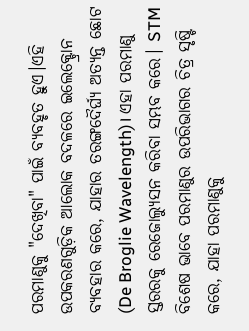ପରମାଣୁକୁ "ଦେଖିବା" ପାଇଁ ବ୍ୟବହୃତ ହୁଏ।ଏହି ଉପକରଣଗୁଡ଼ିକ ଆଲୋକ ବଦଳରେ ଇଲେକ୍ଟ୍ରୋନ ବ୍ୟବହାର କରେ, ଯାହାର ତରଙ୍ଗଦୈର୍ଘ୍ୟ ଅତ୍ୟନ୍ତ ଛୋଟ (De Broglie Wavelength)। ଏହା ପରମାଣୁ ସ୍ତରରକୁ ରେଜୋଲ୍ୟୁସନ କରିବା ସମ୍ଭବ କରେ। STM ବିଶେଷ ଭାବେ ପରମାଣୁର ଉପରିଭାଗର ଚିତ୍ର ସୃଷ୍ଟି କରେ, ଯାହା ପରମାଣୁକୁ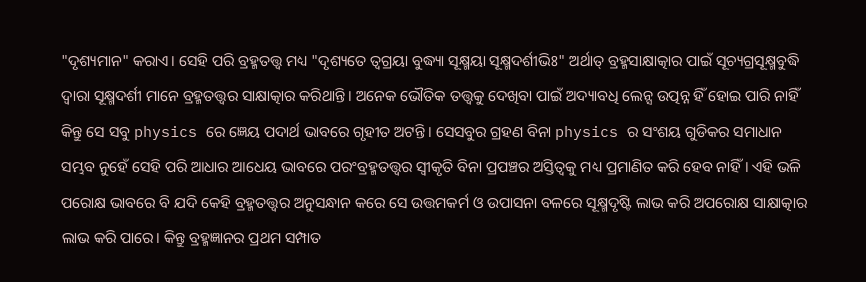"ଦୃଶ୍ୟମାନ" କରାଏ। ସେହି ପରି ବ୍ରହ୍ମତତ୍ତ୍ୱ ମଧ୍ୟ "ଦୃଶ୍ୟତେ ତ୍ବଗ୍ରୟା ବୁଦ୍ଧ୍ୟା ସୂକ୍ଷ୍ମୟା ସୂକ୍ଷ୍ମଦର୍ଶୀଭିଃ" ଅର୍ଥାତ୍ ବ୍ରହ୍ମସାକ୍ଷାତ୍କାର ପାଇଁ ସୂଚ୍ୟଗ୍ରସୂକ୍ଷ୍ମବୁଦ୍ଧି ଦ୍ୱାରା ସୂକ୍ଷ୍ମଦର୍ଶୀ ମାନେ ବ୍ରହ୍ମତତ୍ତ୍ୱର ସାକ୍ଷାତ୍କାର କରିଥାନ୍ତି। ଅନେକ ଭୌତିକ ତତ୍ତ୍ୱକୁ ଦେଖିବା ପାଇଁ ଅଦ୍ୟାବଧି ଲେନ୍ସ ଉତ୍ପନ୍ନ ହିଁ ହୋଇ ପାରି ନାହିଁ କିନ୍ତୁ ସେ ସବୁ physics ରେ ଜ୍ଞେୟ ପଦାର୍ଥ ଭାବରେ ଗୃହୀତ ଅଟନ୍ତି। ସେସବୁର ଗ୍ରହଣ ବିନା physics ର ସଂଶୟ ଗୁଡିକର ସମାଧାନ ସମ୍ଭବ ନୁହେଁ ସେହି ପରି ଆଧାର ଆଧେୟ ଭାବରେ ପରଂବ୍ରହ୍ମତତ୍ତ୍ୱର ସ୍ୱୀକୃତି ବିନା ପ୍ରପଞ୍ଚର ଅସ୍ତିତ୍ବକୁ ମଧ୍ୟ ପ୍ରମାଣିତ କରି ହେବ ନାହିଁ। ଏହି ଭଳି ପରୋକ୍ଷ ଭାବରେ ବି ଯଦି କେହି ବ୍ରହ୍ମତତ୍ତ୍ୱର ଅନୁସନ୍ଧାନ କରେ ସେ ଉତ୍ତମକର୍ମ ଓ ଉପାସନା ବଳରେ ସୂକ୍ଷ୍ମଦୃଷ୍ଟି ଲାଭ କରି ଅପରୋକ୍ଷ ସାକ୍ଷାତ୍କାର ଲାଭ କରି ପାରେ। କିନ୍ତୁ ବ୍ରହ୍ମଜ୍ଞାନର ପ୍ରଥମ ସମ୍ପାତ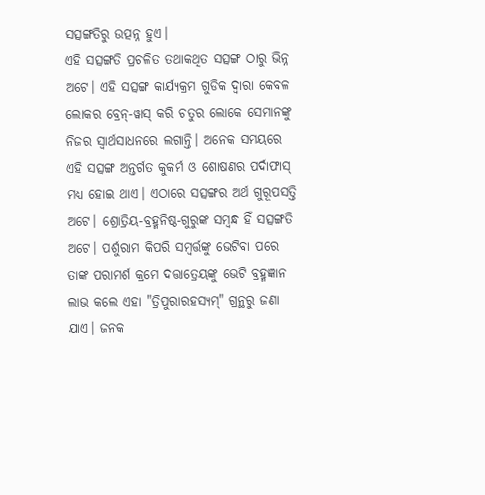ସତ୍ସଙ୍ଗତିରୁ ଉତ୍ପନ୍ନ ହୁଏ।
ଏହି ସତ୍ସଙ୍ଗତି ପ୍ରଚଳିତ ତଥାକଥିତ ସତ୍ସଙ୍ଗ ଠାରୁ ଭିନ୍ନ ଅଟେ। ଏହି ସତ୍ସଙ୍ଗ କାର୍ଯ୍ୟକ୍ରମ ଗୁଡିକ ଦ୍ୱାରା କେବଳ ଲୋକର ବ୍ରେନ୍-ୱାସ୍ କରି ଚତୁର ଲୋକେ ସେମାନଙ୍କୁ ନିଜର ସ୍ୱାର୍ଥସାଧନରେ ଲଗାନ୍ତି। ଅନେକ ସମୟରେ ଏହି ସତ୍ସଙ୍ଗ ଅନ୍ତର୍ଗତ କୁକର୍ମ ଓ ଶୋଷଣର ପର୍ଦାଫାସ୍ ମଧ୍ୟ ହୋଇ ଥାଏ। ଏଠାରେ ସତ୍ସଙ୍ଗର ଅର୍ଥ ଗୁରୂପସତ୍ତି ଅଟେ। ଶ୍ରୋତ୍ରିୟ-ବ୍ରହ୍ମନିଷ୍ଠ-ଗୁରୁଙ୍କ ସମ୍ବନ୍ଧ ହିଁ ସତ୍ସଙ୍ଗତି ଅଟେ। ପର୍ଶୁରାମ କିପରି ସମ୍ବର୍ତ୍ତଙ୍କୁ ଭେଟିବା ପରେ ତାଙ୍କ ପରାମର୍ଶ କ୍ରମେ ଦତ୍ତାତ୍ରେୟଙ୍କୁ ଭେଟି ବ୍ରହ୍ମଜ୍ଞାନ ଲାଭ କଲେ ଏହା "ତ୍ରିପୁରାରହସ୍ୟମ୍" ଗ୍ରନ୍ଥରୁ ଜଣା ଯାଏ। ଜନକ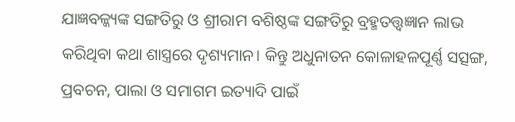ଯାଜ୍ଞବଳ୍କ୍ୟଙ୍କ ସଙ୍ଗତିରୁ ଓ ଶ୍ରୀରାମ ବଶିଷ୍ଠଙ୍କ ସଙ୍ଗତିରୁ ବ୍ରହ୍ମତତ୍ତ୍ୱଜ୍ଞାନ ଲାଭ କରିଥିବା କଥା ଶାସ୍ତ୍ରରେ ଦୃଶ୍ୟମାନ। କିନ୍ତୁ ଅଧୁନାତନ କୋଳାହଳପୂର୍ଣ୍ଣ ସତ୍ସଙ୍ଗ, ପ୍ରବଚନ, ପାଲା ଓ ସମାଗମ ଇତ୍ୟାଦି ପାଇଁ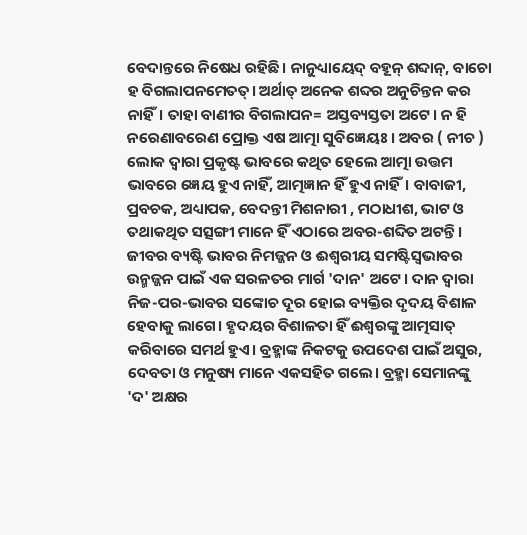ବେଦାନ୍ତରେ ନିଷେଧ ରହିଛି। ନାନୁଧ୍ୟାୟେଦ୍ ବହୂନ୍ ଶବ୍ଦାନ୍, ବାଚୋ ହ ବିଗଲାପନମେତତ୍। ଅର୍ଥାତ୍ ଅନେକ ଶବ୍ଦର ଅନୁଚିନ୍ତନ କର ନାହିଁ। ତାହା ବାଣୀର ବିଗଲାପନ= ଅସ୍ତବ୍ୟସ୍ତତା ଅଟେ। ନ ହି ନରେଣାବରେଣ ପ୍ରୋକ୍ତ ଏଷ ଆତ୍ମା ସୁବିଜ୍ଞେୟଃ। ଅବର ( ନୀଚ ) ଲୋକ ଦ୍ୱାରା ପ୍ରକୃଷ୍ଟ ଭାବରେ କଥିତ ହେଲେ ଆତ୍ମା ଉତ୍ତମ ଭାବରେ ଜ୍ଞେୟ ହୁଏ ନାହିଁ, ଆତ୍ମଜ୍ଞାନ ହିଁ ହୁଏ ନାହିଁ। ବାବାଜୀ, ପ୍ରବଚକ, ଅଧ୍ୟାପକ, ବେଦନ୍ତୀ ମିଶନାରୀ , ମଠାଧୀଶ, ଭାଟ ଓ ତଥାକଥିତ ସତ୍ସଙ୍ଗୀ ମାନେ ହିଁ ଏଠାରେ ଅବର-ଶବ୍ଦିତ ଅଟନ୍ତି।
ଜୀବର ବ୍ୟଷ୍ଟି ଭାବର ନିମଜ୍ଜନ ଓ ଈଶ୍ୱରୀୟ ସମଷ୍ଟିସ୍ୱଭାବର ଉନ୍ମଜ୍ଜନ ପାଇଁ ଏକ ସରଳତର ମାର୍ଗ 'ଦାନ' ଅଟେ। ଦାନ ଦ୍ୱାରା ନିଜ-ପର-ଭାବର ସଙ୍କୋଚ ଦୂର ହୋଇ ବ୍ୟକ୍ତିର ଦୃଦୟ ବିଶାଳ ହେବାକୁ ଲାଗେ। ହୃଦୟର ବିଶାଳତା ହିଁ ଈଶ୍ୱରଙ୍କୁ ଆତ୍ମସାତ୍ କରିବାରେ ସମର୍ଥ ହୁଏ। ବ୍ରହ୍ମାଙ୍କ ନିକଟକୁ ଉପଦେଶ ପାଇଁ ଅସୁର, ଦେବତା ଓ ମନୁଷ୍ୟ ମାନେ ଏକସହିତ ଗଲେ। ବ୍ରହ୍ମା ସେମାନଙ୍କୁ 'ଦ' ଅକ୍ଷର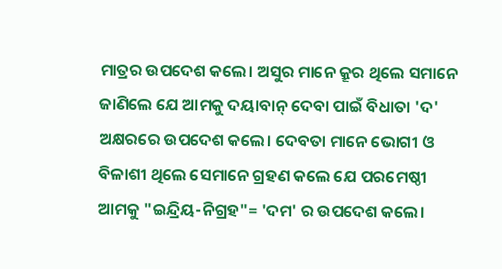ମାତ୍ରର ଉପଦେଶ କଲେ। ଅସୁର ମାନେ କ୍ରୂର ଥିଲେ ସମାନେ ଜାଣିଲେ ଯେ ଆମକୁ ଦୟାବାନ୍ ଦେବା ପାଇଁ ବିଧାତା 'ଦ' ଅକ୍ଷରରେ ଉପଦେଶ କଲେ। ଦେବତା ମାନେ ଭୋଗୀ ଓ ବିଳାଶୀ ଥିଲେ ସେମାନେ ଗ୍ରହଣ କଲେ ଯେ ପରମେଷ୍ଠୀ ଆମକୁ "ଇନ୍ଦ୍ରିୟ-ନିଗ୍ରହ"= 'ଦମ' ର ଉପଦେଶ କଲେ।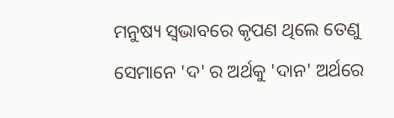ମନୁଷ୍ୟ ସ୍ୱଭାବରେ କୃପଣ ଥିଲେ ତେଣୁ ସେମାନେ 'ଦ' ର ଅର୍ଥକୁ 'ଦାନ' ଅର୍ଥରେ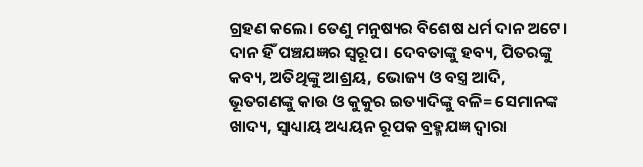ଗ୍ରହଣ କଲେ। ତେଣୁ ମନୁଷ୍ୟର ବିଶେଷ ଧର୍ମ ଦାନ ଅଟେ। ଦାନ ହିଁ ପଞ୍ଚଯଜ୍ଞର ସ୍ୱରୂପ। ଦେବତାଙ୍କୁ ହବ୍ୟ, ପିତରଙ୍କୁ କବ୍ୟ, ଅତିଥିଙ୍କୁ ଆଶ୍ରୟ, ଭୋଜ୍ୟ ଓ ବସ୍ତ୍ର ଆଦି, ଭୂତଗଣଙ୍କୁ କାଉ ଓ କୁକୁର ଇତ୍ୟାଦିଙ୍କୁ ବଳି= ସେମାନଙ୍କ ଖାଦ୍ୟ, ସ୍ୱାଧ୍ୟାୟ ଅଧ୍ୟୟନ ରୂପକ ବ୍ରହ୍ମଯଜ୍ଞ ଦ୍ବାରା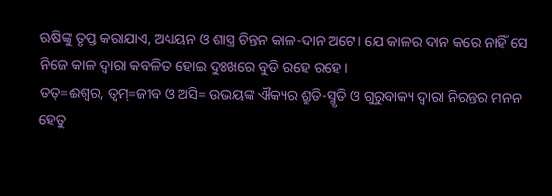ଋଷିଙ୍କୁ ତୃପ୍ତ କରାଯାଏ, ଅଧ୍ୟୟନ ଓ ଶାସ୍ତ୍ର ଚିନ୍ତନ କାଳ-ଦାନ ଅଟେ। ଯେ କାଳର ଦାନ କରେ ନାହିଁ ସେ ନିଜେ କାଳ ଦ୍ୱାରା କବଳିତ ହୋଇ ଦୁଃଖରେ ବୁଡି ରହେ ରହେ।
ତତ୍=ଈଶ୍ୱର, ତ୍ୱମ୍=ଜୀବ ଓ ଅସି= ଉଭୟଙ୍କ ଐକ୍ୟର ଶ୍ରୁତି-ସ୍ମୃତି ଓ ଗୁରୁବାକ୍ୟ ଦ୍ୱାରା ନିରନ୍ତର ମନନ ହେତୁ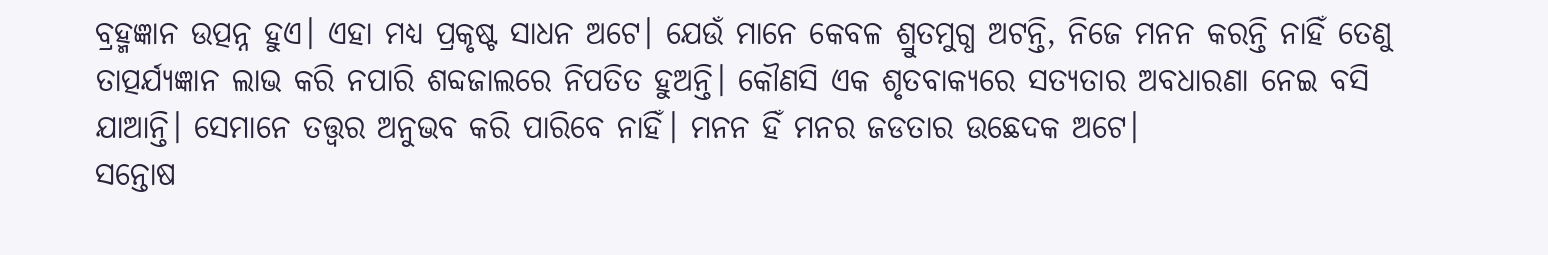ବ୍ରହ୍ମଜ୍ଞାନ ଉତ୍ପନ୍ନ ହୁଏ। ଏହା ମଧ୍ୟ ପ୍ରକୃଷ୍ଟ ସାଧନ ଅଟେ। ଯେଉଁ ମାନେ କେବଳ ଶ୍ରୁତମୁଗ୍ଧ ଅଟନ୍ତି, ନିଜେ ମନନ କରନ୍ତି ନାହିଁ ତେଣୁ ତାତ୍ପର୍ଯ୍ୟଜ୍ଞାନ ଲାଭ କରି ନପାରି ଶବ୍ଦଜାଲରେ ନିପତିତ ହୁଅନ୍ତି। କୌଣସି ଏକ ଶୃତବାକ୍ୟରେ ସତ୍ୟତାର ଅବଧାରଣା ନେଇ ବସି ଯାଆନ୍ତି। ସେମାନେ ତତ୍ତ୍ୱର ଅନୁଭବ କରି ପାରିବେ ନାହିଁ। ମନନ ହିଁ ମନର ଜଡତାର ଉଛେଦକ ଅଟେ।
ସନ୍ତୋଷ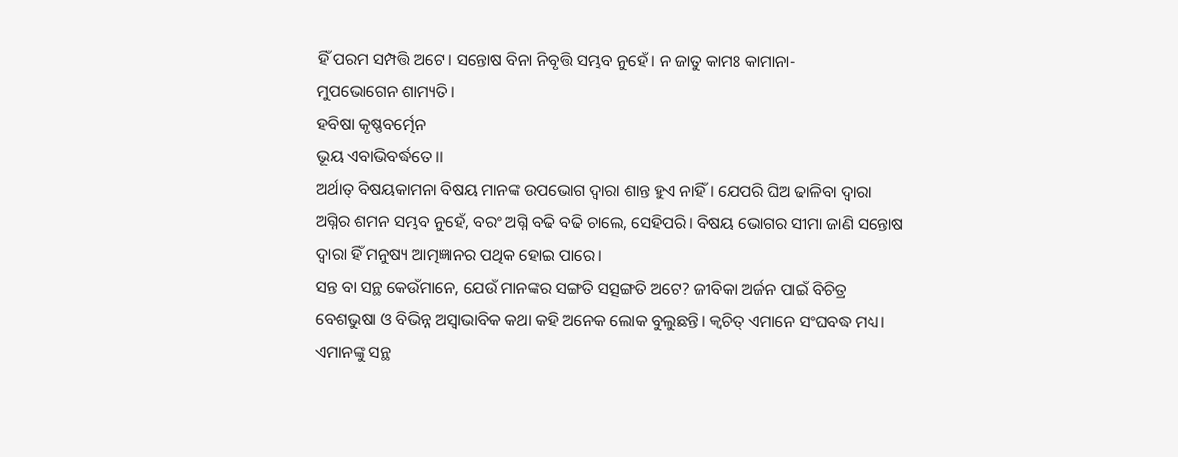ହିଁ ପରମ ସମ୍ପତ୍ତି ଅଟେ। ସନ୍ତୋଷ ବିନା ନିବୃତ୍ତି ସମ୍ଭବ ନୁହେଁ। ନ ଜାତୁ କାମଃ କାମାନା-
ମୁପଭୋଗେନ ଶାମ୍ୟତି।
ହବିଷା କୃଷ୍ଣବର୍ତ୍ମେନ
ଭୂୟ ଏବାଭିବର୍ଦ୍ଧତେ।।
ଅର୍ଥାତ୍ ବିଷୟକାମନା ବିଷୟ ମାନଙ୍କ ଉପଭୋଗ ଦ୍ୱାରା ଶାନ୍ତ ହୁଏ ନାହିଁ। ଯେପରି ଘିଅ ଢାଳିବା ଦ୍ୱାରା ଅଗ୍ନିର ଶମନ ସମ୍ଭବ ନୁହେଁ, ବରଂ ଅଗ୍ନି ବଢି ବଢି ଚାଲେ, ସେହିପରି। ବିଷୟ ଭୋଗର ସୀମା ଜାଣି ସନ୍ତୋଷ ଦ୍ୱାରା ହିଁ ମନୁଷ୍ୟ ଆତ୍ମଜ୍ଞାନର ପଥିକ ହୋଇ ପାରେ।
ସନ୍ତ ବା ସନ୍ଥ କେଉଁମାନେ, ଯେଉଁ ମାନଙ୍କର ସଙ୍ଗତି ସତ୍ସଙ୍ଗତି ଅଟେ? ଜୀବିକା ଅର୍ଜନ ପାଇଁ ବିଚିତ୍ର ବେଶଭୁଷା ଓ ବିଭିନ୍ନ ଅସ୍ୱାଭାବିକ କଥା କହି ଅନେକ ଲୋକ ବୁଲୁଛନ୍ତି। କ୍ଵଚିତ୍ ଏମାନେ ସଂଘବଦ୍ଧ ମଧ୍ୟ। ଏମାନଙ୍କୁ ସନ୍ଥ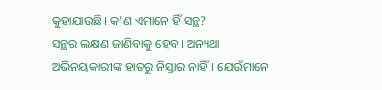କୁହାଯାଉଛି। କ'ଣ ଏମାନେ ହିଁ ସନ୍ଥ?
ସନ୍ଥର ଲକ୍ଷଣ ଜାଣିବାକୁ ହେବ। ଅନ୍ୟଥା ଅଭିନୟକାରୀଙ୍କ ହାତରୁ ନିସ୍ତାର ନାହିଁ। ଯେଉଁମାନେ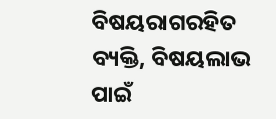ବିଷୟରାଗରହିତ ବ୍ୟକ୍ତି, ବିଷୟଲାଭ ପାଇଁ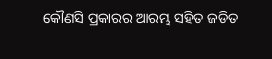କୌଣସି ପ୍ରକାରର ଆରମ୍ଭ ସହିତ ଜଡିତ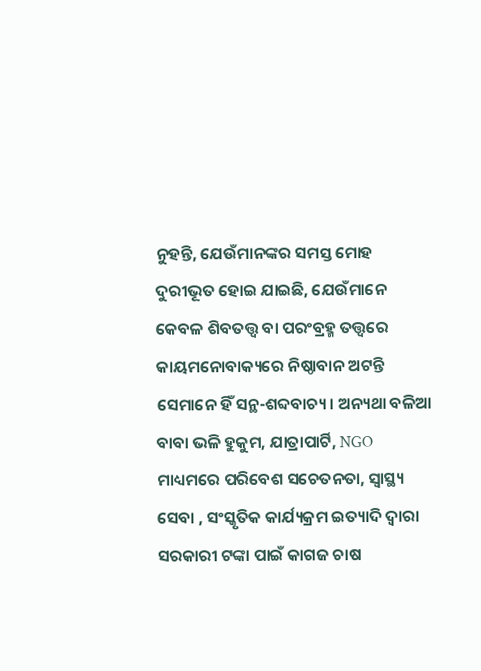ନୁହନ୍ତି, ଯେଉଁମାନଙ୍କର ସମସ୍ତ ମୋହ ଦୁରୀଭୂତ ହୋଇ ଯାଇଛି, ଯେଉଁମାନେ କେବଳ ଶିବତତ୍ତ୍ୱ ବା ପରଂବ୍ରହ୍ମ ତତ୍ତ୍ୱରେ କାୟମନୋବାକ୍ୟରେ ନିଷ୍ଠାବାନ ଅଟନ୍ତି ସେମାନେ ହିଁ ସନ୍ଥ-ଶବ୍ଦବାଚ୍ୟ। ଅନ୍ୟଥା ବଳିଆ ବାବା ଭଳି ହୁକୁମ, ଯାତ୍ରାପାର୍ଟି, NGO ମାଧ୍ୟମରେ ପରିବେଶ ସଚେତନତା, ସ୍ୱାସ୍ଥ୍ୟ ସେବା , ସଂସ୍କୃତିକ କାର୍ଯ୍ୟକ୍ରମ ଇତ୍ୟାଦି ଦ୍ୱାରା ସରକାରୀ ଟଙ୍କା ପାଇଁ କାଗଜ ଚାଷ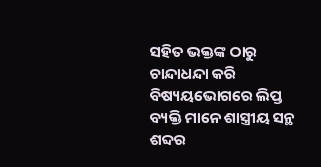ସହିତ ଭକ୍ତଙ୍କ ଠାରୁ ଚାନ୍ଦାଧନ୍ଦା କରି ବିଷ୍ୟୟଭୋଗରେ ଲିପ୍ତ ବ୍ୟକ୍ତି ମାନେ ଶାସ୍ତ୍ରୀୟ ସନ୍ଥ ଶବ୍ଦର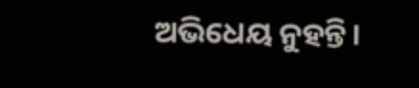ଅଭିଧେୟ ନୁହନ୍ତି।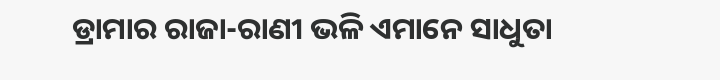ଡ୍ରାମାର ରାଜା-ରାଣୀ ଭଳି ଏମାନେ ସାଧୁତା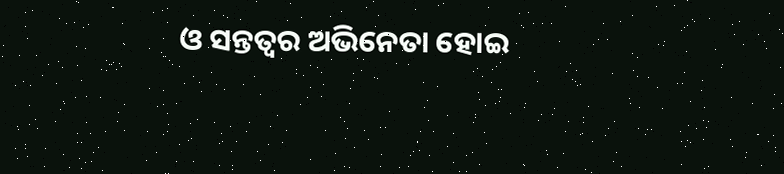ଓ ସନ୍ତତ୍ବର ଅଭିନେତା ହୋଇ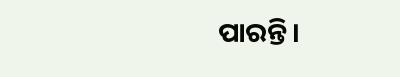ପାରନ୍ତି।